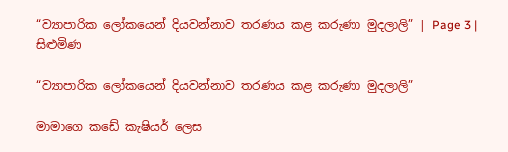“ව්‍යාපාරික ලෝකයෙන් දියවන්නාව තරණය කළ කරුණා මුදලාලි” | Page 3 | සිළුමිණ

“ව්‍යාපාරික ලෝකයෙන් දියවන්නාව තරණය කළ කරුණා මුදලාලි”

මාමාගෙ කඩේ කැෂියර් ලෙස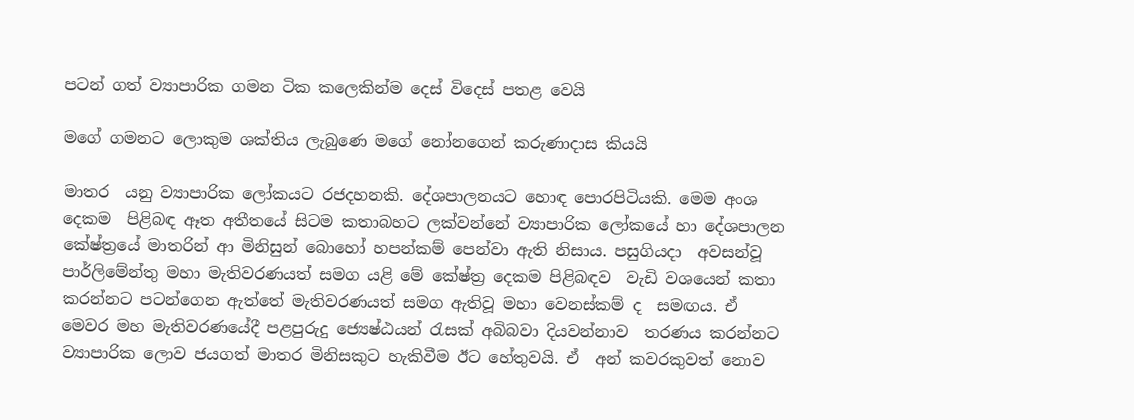පටන් ගත් ව්‍යාපාරික ගමන ටික කලෙකින්ම දෙස් විදෙස් පතළ වෙයි

මගේ ගමනට ලොකුම ශක්තිය ලැබුණෙ මගේ නෝනගෙන් කරුණාදාස කියයි

මාතර  යනු ව්‍යාපාරික ලෝකයට රජදහනකි. දේශපාලනයට හොඳ පොරපිටියකි. මෙම අංශ දෙකම  පිළිබඳ ඈත අතීතයේ සිටම කතාබහට ලක්වන්නේ ව්‍යාපාරික ලෝකයේ හා දේශපාලන  කේෂ්ත්‍රයේ මාතරින් ආ මිනිසුන් බොහෝ හපන්කම් පෙන්වා ඇති නිසාය. පසුගියදා  අවසන්වූ පාර්ලිමේන්තු මහා මැතිවරණයත් සමග යළි මේ කේෂ්ත්‍ර දෙකම පිළිබඳව  වැඩි වශයෙන් කතා කරන්නට පටන්ගෙන ඇත්තේ මැතිවරණයත් සමග ඇතිවූ මහා වෙනස්කම් ද  සමඟය. ඒ මෙවර මහ මැතිවරණයේදී පළපුරුදු ජ්‍යෙෂ්ඨයන් රැසක් අබිබවා දියවන්නාව  තරණය කරන්නට ව්‍යාපාරික ලොව ජයගත් මාතර මිනිසකුට හැකිවීම ඊට හේතුවයි. ඒ  අන් කවරකුවත් නොව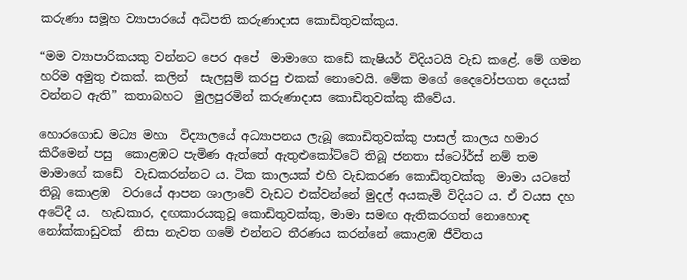කරුණා සමූහ ව්‍යාපාරයේ අධිපති කරුණාදාස කොඩිතුවක්කුය.

“මම ව්‍යාපාරිකයකු වන්නට පෙර අපේ  මාමාගෙ කඩේ කැෂියර් විදියටයි වැඩ කළේ. මේ ගමන හරිම අමුතු එකක්. කලින්  සැලසුම් කරපු එකක් නොවෙයි. මේක මගේ දෛවෝපගත දෙයක් වන්නට ඇති” කතාබහට  මුලපුරමින් කරුණාදාස කොඩිතුවක්කු කීවේය.

හොරගොඩ මධ්‍ය මහා  විද්‍යාලයේ අධ්‍යාපනය ලැබූ කොඩිතුවක්කු පාසල් කාලය හමාර කිරීමෙන් පසු  කොළඹට පැමිණ ඇත්තේ ඇතුළුකෝට්ටේ තිබූ ජනතා ස්ටෝර්ස් නම් තම මාමාගේ කඩේ  වැඩකරන්නට ය. ටික කාලයක් එහි වැඩකරණ කොඩිතුවක්කු  මාමා යටතේ තිබූ කොළඹ  වරායේ ආපන ශාලාවේ වැඩට එක්වන්නේ මුදල් අයකැමි විදියට ය. ඒ වයස දහ අටේදී ය.  හැඩකාර, දඟකාරයකුවූ කොඩිතුවක්කු, මාමා සමඟ ඇතිකරගත් නොහොඳ නෝක්කාඩුවක්  නිසා නැවත ගමේ එන්නට තීරණය කරන්නේ කොළඹ ජීවිතය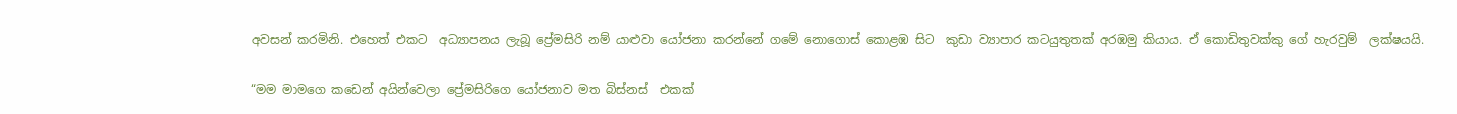අවසන් කරමිනි. එහෙත් එකට  අධ්‍යාපනය ලැබූ ප්‍රේමසිරි නම් යාළුවා යෝජනා කරන්නේ ගමේ නොගොස් කොළඹ සිට  කුඩා ව්‍යාපාර කටයුතුතක් අරඹමු කියාය. ඒ කොඩිතුවක්කු ගේ හැරවුම්  ලක්ෂයයි.

“මම මාමගෙ කඩෙන් අයින්වෙලා ප්‍රේමසිරිගෙ යෝජනාව මත බිස්නස්  එකක්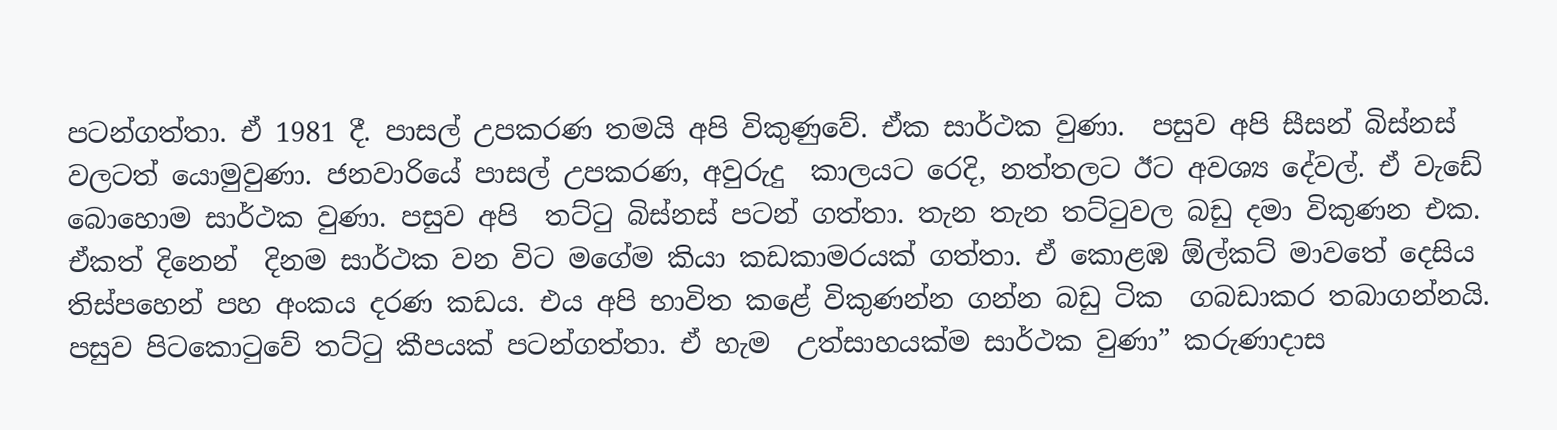පටන්ගත්තා. ඒ 1981 දී. පාසල් උපකරණ තමයි අපි විකුණුවේ. ඒක සාර්ථක වුණා.  පසුව අපි සීසන් බිස්නස් වලටත් යොමුවුණා. ජනවාරියේ පාසල් උපකරණ, අවුරුදු  කාලයට රෙදි, නත්තලට ඊට අවශ්‍ය දේවල්. ඒ වැඩේ බොහොම සාර්ථක වුණා. පසුව අපි  තට්ටු බිස්නස් පටන් ගත්තා. තැන තැන තට්ටුවල බඩු දමා විකුණන එක. ඒකත් දිනෙන්  දිනම සාර්ථක වන විට මගේම කියා කඩකාමරයක් ගත්තා. ඒ කොළඹ ඕල්කට් මාවතේ දෙසිය  තිස්පහෙන් පහ අංකය දරණ කඩය. එය අපි භාවිත කළේ විකුණන්න ගන්න බඩු ටික  ගබඩාකර තබාගන්නයි. පසුව පිටකොටුවේ තට්ටු කීපයක් පටන්ගත්තා. ඒ හැම  උත්සාහයක්ම සාර්ථක වුණා” කරුණාදාස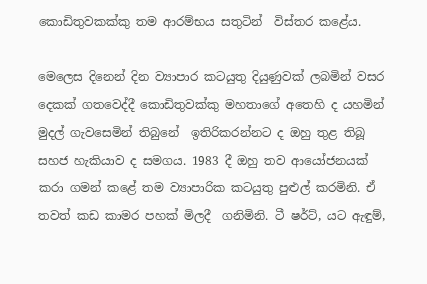කොඩිතුවකක්කු තම ආරම්භය සතුටින්  විස්තර කළේය.

මෙලෙස දිනෙන් දින ව්‍යාපාර කටයුතු දියුණුවක් ලබමින් වසර  දෙකක් ගතවෙද්දී කොඩිතුවක්කු මහතාගේ අතෙහි ද යහමින් මුදල් ගැවසෙමින් තිබුනේ  ඉතිරිකරන්නට ද ඔහු තුළ තිබූ සහජ හැකියාව ද සමගය. 1983 දී ඔහු තව ආයෝජනයක්  කරා ගමන් කළේ තම ව්‍යාපාරික කටයුතු පුළුල් කරමිනි. ඒ තවත් කඩ කාමර පහක් මිලදී  ගනිමිනි. ටී ෂර්ට්, යට ඇඳුම්,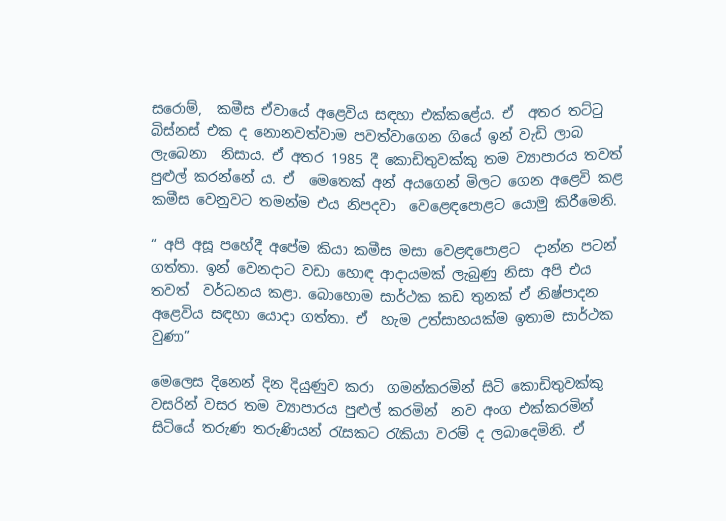සරොම්,  කමීස ඒවායේ අළෙවිය සඳහා එක්කළේය. ඒ  අතර තට්ටු බිස්නස් එක ද නොනවත්වාම පවත්වාගෙන ගියේ ඉන් වැඩි ලාබ ලැබෙනා  නිසාය. ඒ අතර 1985 දී කොඩිතුවක්කු තම ව්‍යාපාරය තවත් පුළුල් කරන්නේ ය. ඒ  මෙතෙක් අන් අයගෙන් මිලට ගෙන අළෙවි කළ කමීස වෙනුවට තමන්ම එය නිපදවා  වෙළෙඳපොළට යොමු කිරීමෙනි.

“ අපි අසූ පහේදී අපේම කියා කමීස මසා වෙළඳපොළට  දාන්න පටන් ගත්තා. ඉන් වෙනදාට වඩා හොඳ ආදායමක් ලැබුණු නිසා අපි එය තවත්  වර්ධනය කළා. බොහොම සාර්ථක කඩ තුනක් ඒ නිෂ්පාදන අළෙවිය සඳහා යොදා ගත්තා. ඒ  හැම උත්සාහයක්ම ඉතාම සාර්ථක වුණා”

මෙලෙස දිනෙන් දින දියුණුව කරා  ගමන්කරමින් සිටි කොඩිතුවක්කු වසරින් වසර තම ව්‍යාපාරය පුළුල් කරමින්  නව අංග එක්කරමින් සිටියේ තරුණ තරුණියන් රැසකට රැකියා වරම් ද ලබාදෙමිනි. ඒ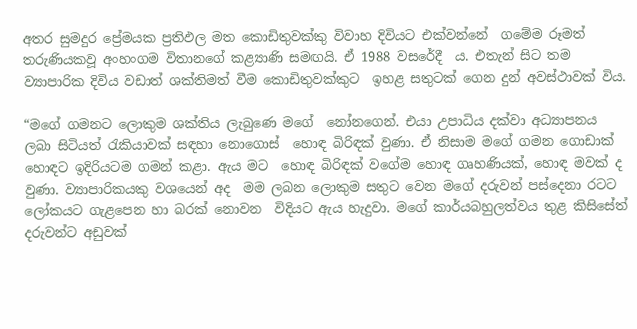අතර සුමදුර ප්‍රේමයක ප්‍රතිඵල මත කොඩිතුවක්කු විවාහ දිවියට එක්වන්නේ  ගමේම රූමත් තරුණියකවූ අංහංගම විතානගේ කළ්‍යාණි සමඟයි. ඒ 1988 වසරේදී  ය. එතැන් සිට තම ව්‍යාපාරික දිවිය වඩාත් ශක්තිමත් වීම කොඩිතුවක්කුට  ඉහළ සතුටක් ගෙන දුන් අවස්ථාවක් විය.

“මගේ ගමනට ලොකුම ශක්තිය ලැබුණෙ මගේ  නෝනගෙන්. එයා උපාධිය දක්වා අධ්‍යාපනය ලබා සිටියත් රැකියාවක් සඳහා නොගොස්  හොඳ බිරිඳක් වුණා. ඒ නිසාම මගේ ගමන ගොඩාක් හොඳට ඉදිරියටම ගමන් කළා. ඇය මට  හොඳ බිරිඳක් වගේම හොඳ ගෘහණියක්, හොඳ මවක් ද වුණා. ව්‍යාපාරිකයකු වශයෙන් අද  මම ලබන ලොකුම සතුට වෙන මගේ දරුවන් පස්දෙනා රටට ලෝකයට ගැළපෙන හා බරක් නොවන  විදියට ඇය හැදුවා. මගේ කාර්යබහුලත්වය තුළ කිසිසේත් දරුවන්ට අඩුවක්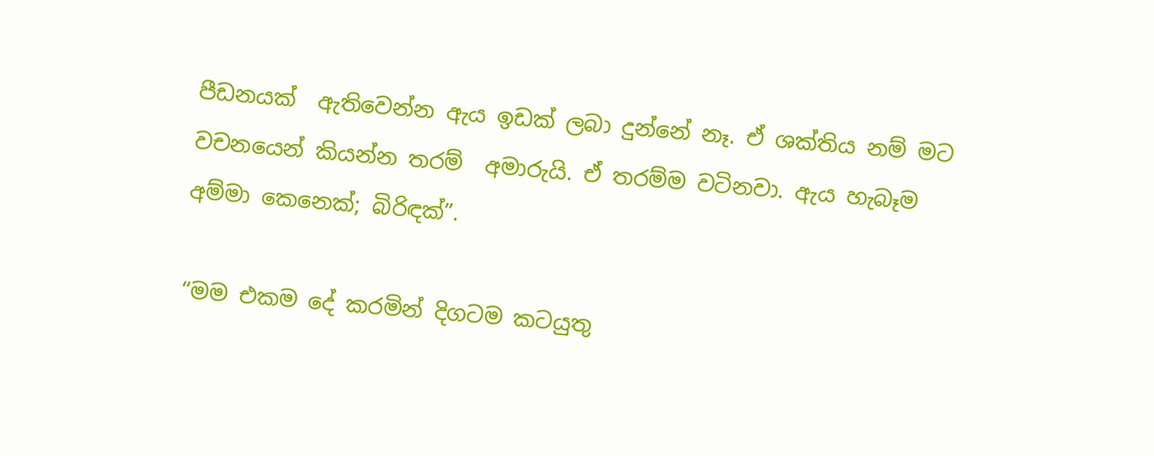පීඩනයක්  ඇතිවෙන්න ඇය ඉඩක් ලබා දුන්නේ නෑ. ඒ ශක්තිය නම් මට වචනයෙන් කියන්න තරම්  අමාරුයි. ඒ තරම්ම වටිනවා. ඇය හැබෑම අම්මා කෙනෙක්; බිරිඳක්”.

“මම එකම දේ කරමින් දිගටම කටයුතු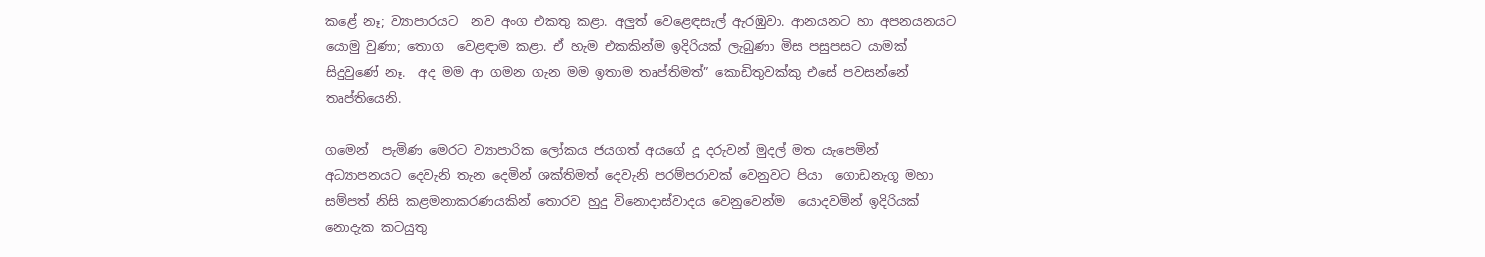කළේ නෑ; ව්‍යාපාරයට  නව අංග එකතු කළා. අලුත් වෙළෙඳසැල් ඇරඹුවා. ආනයනට හා අපනයනයට යොමු වුණා; තොග  වෙළඳාම කළා. ඒ හැම එකකින්ම ඉදිරියක් ලැබුණා මිස පසුපසට යාමක් සිදුවුණේ නෑ.  අද මම ආ ගමන ගැන මම ඉතාම තෘප්තිමත්” කොඩිතුවක්කු එසේ පවසන්නේ තෘප්තියෙනි.

ගමෙන්  පැමිණ මෙරට ව්‍යාපාරික ලෝකය ජයගත් අයගේ දූ දරුවන් මුදල් මත යැපෙමින්  අධ්‍යාපනයට දෙවැනි තැන දෙමින් ශක්තිමත් දෙවැනි පරම්පරාවක් වෙනුවට පියා  ගොඩනැගූ මහා සම්පත් නිසි කළමනාකරණයකින් තොරව හුදු විනොදාස්වාදය වෙනුවෙන්ම  යොදවමින් ඉදිරියක් නොදැක කටයුතු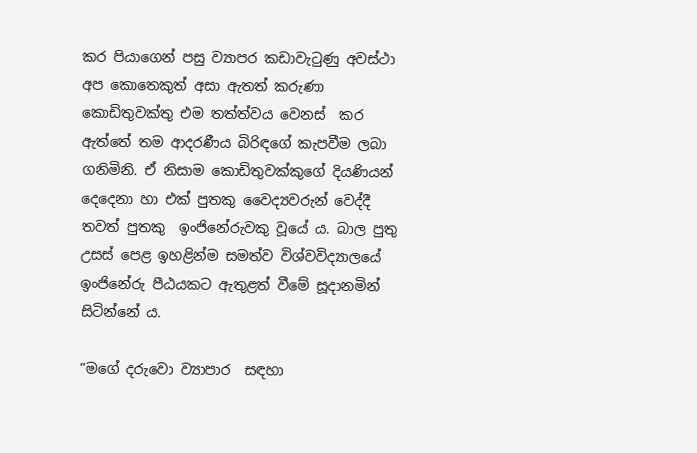කර පියාගෙන් පසු ව්‍යාපර කඩාවැටුණු අවස්ථා  අප කොතෙකුත් අසා ඇතත් කරුණා කොඩිතුවක්තු එම තත්ත්වය වෙනස්  කර ඇත්තේ තම ආදරණීය බිරිඳගේ කැපවීම ලබා ගනිමිනි. ඒ නිසාම කොඩිතුවක්කුගේ දියණියන් දෙදෙනා හා එක් පුතකු වෛද්‍යවරුන් වෙද්දී තවත් පුතකු  ඉංජිනේරුවකු වූයේ ය. බාල පුතු උසස් පෙළ ඉහළින්ම සමත්ව විශ්වවිද්‍යාලයේ  ඉංජිනේරු පීඨයකට ඇතුළත් වීමේ සූදානමින් සිටින්නේ ය.

“මගේ දරුවො ව්‍යාපාර  සඳහා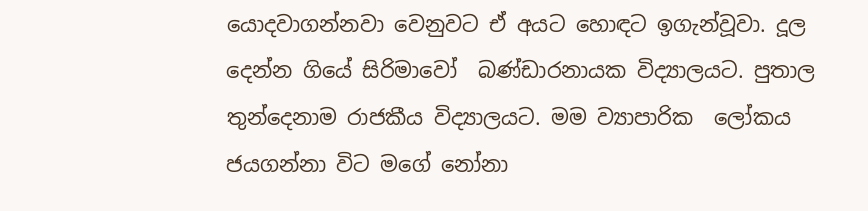යොදවාගන්නවා වෙනුවට ඒ අයට හොඳට ඉගැන්වූවා. දූල දෙන්න ගියේ සිරිමාවෝ  බණ්ඩාරනායක විද්‍යාලයට. පුතාල තුන්දෙනාම රාජකීය විද්‍යාලයට. මම ව්‍යාපාරික  ලෝකය ජයගන්නා විට මගේ නෝනා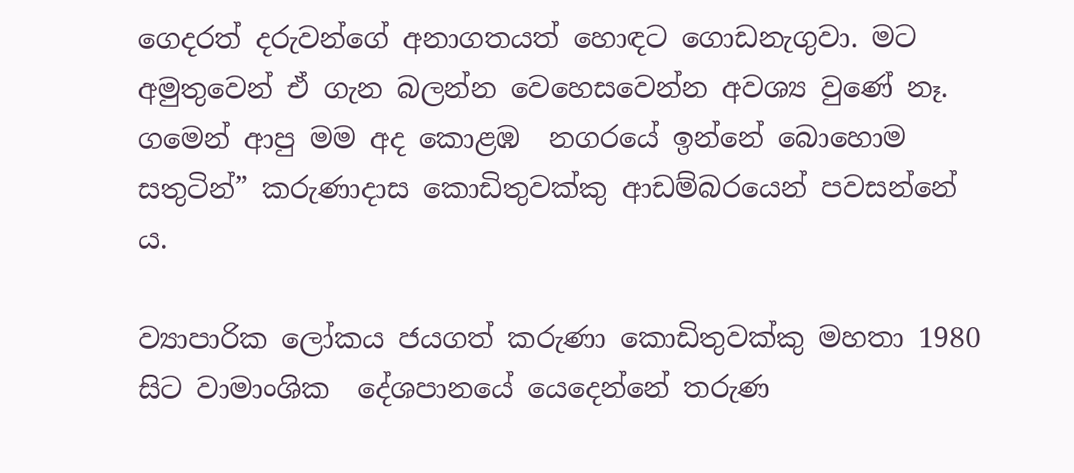ගෙදරත් දරුවන්ගේ අනාගතයත් හොඳට ගොඩනැගුවා. මට  අමුතුවෙන් ඒ ගැන බලන්න වෙහෙසවෙන්න අවශ්‍ය වුණේ නෑ. ගමෙන් ආපු මම අද කොළඹ  නගරයේ ඉන්නේ බොහොම සතුටින්” කරුණාදාස කොඩිතුවක්කු ආඩම්බරයෙන් පවසන්නේ  ය.

ව්‍යාපාරික ලෝකය ජයගත් කරුණා කොඩිතුවක්කු මහතා 1980 සිට වාමාංශික  දේශපානයේ යෙදෙන්නේ තරුණ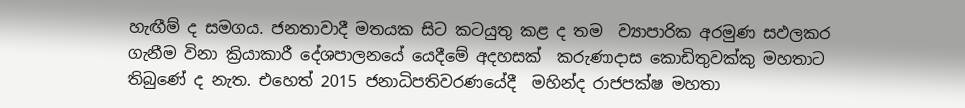හැඟීම් ද සමගය. ජනතාවාදී මතයක සිට කටයුතු කළ ද තම  ව්‍යාපාරික අරමුණ සඵලකර ගැනීම විනා ක්‍රියාකාරී දේශපාලනයේ යෙදීමේ අදහසක්  කරුණාදාස කොඩිතුවක්කු මහතාට තිබුණේ ද නැත. එහෙත් 2015 ජනාධිපතිවරණයේදී  මහින්ද රාජපක්ෂ මහතා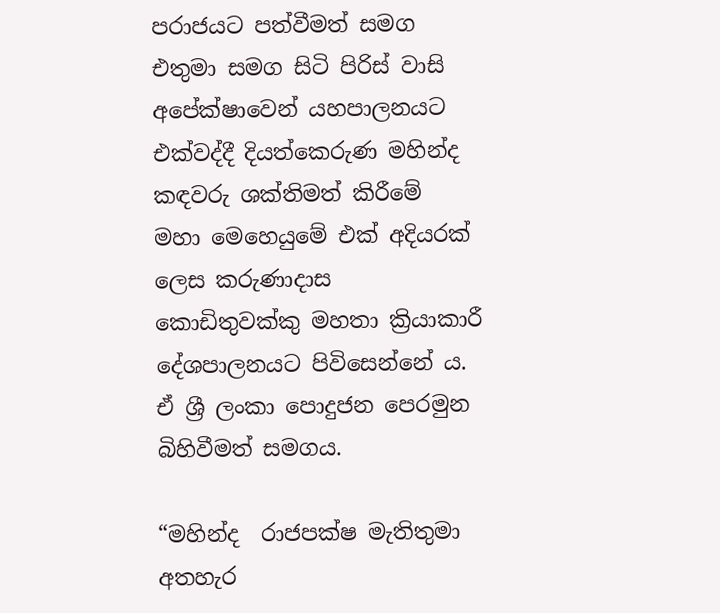පරාජයට පත්වීමත් සමග එතුමා සමග සිටි පිරිස් වාසි  අපේක්ෂාවෙන් යහපාලනයට එක්වද්දී දියත්කෙරුණ මහින්ද කඳවරු ශක්තිමත් කිරීමේ  මහා මෙහෙයුමේ එක් අදියරක් ලෙස කරුණාදාස කොඩිතුවක්කු මහතා ක්‍රියාකාරී  දේශපාලනයට පිවිසෙන්නේ ය. ඒ ශ්‍රී ලංකා පොදුජන පෙරමුන බිහිවීමත් සමගය.

“මහින්ද  රාජපක්ෂ මැතිතුමා අතහැර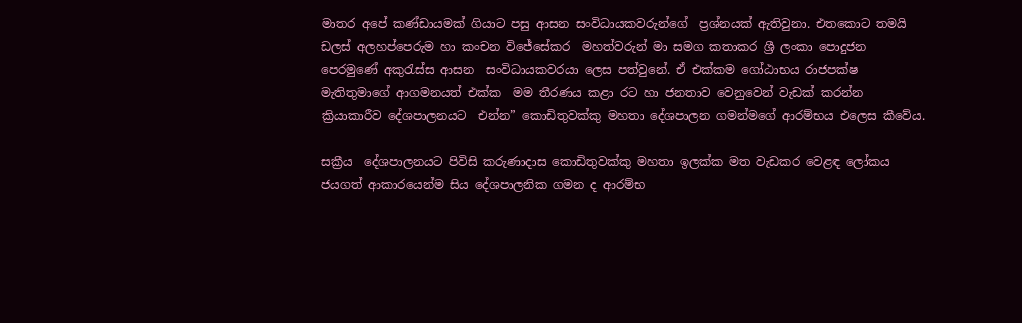මාතර අපේ කණ්ඩායමක් ගියාට පසු ආසන සංවිධායකවරුන්ගේ  ප්‍රශ්නයක් ඇතිවුනා. එතකොට තමයි ඩලස් අලහප්පෙරුම හා කංචන විජේසේකර  මහත්වරුන් මා සමග කතාකර ශ්‍රී ලංකා පොදුජන පෙරමුණේ අකුරැස්ස ආසන  සංවිධායකවරයා ලෙස පත්වුනේ. ඒ එක්කම ගෝඨාභය රාජපක්ෂ මැතිතුමාගේ ආගමනයත් එක්ක  මම තීරණය කළා රට හා ජනතාව වෙනුවෙන් වැඩක් කරන්න ක්‍රියාකාරීව දේශපාලනයට  එන්න” කොඩිතුවක්කු මහතා දේශපාලන ගමන්මගේ ආරම්භය එලෙස කීවේය.

සක්‍රීය  දේශපාලනයට පිවිසි කරුණාදාස කොඩිතුවක්කු මහතා ඉලක්ක මත වැඩකර වෙළඳ ලෝකය  ජයගත් ආකාරයෙන්ම සිය දේශපාලනික ගමන ද ආරම්භ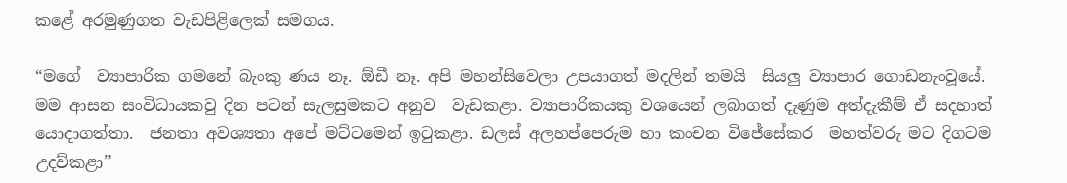කළේ අරමුණුගත වැඩපිළිලෙක් සමගය.

“මගේ  ව්‍යාපාරික ගමනේ බැංකු ණය නෑ. ඕඩී නෑ. අපි මහන්සිවෙලා උපයාගත් මදලින් තමයි  සියලු ව්‍යාපාර ගොඩනැංවූයේ. මම ආසන සංවිධායකවු දින පටන් සැලසුමකට අනුව  වැඩකළා. ව්‍යාපාරිකයකු වශයෙන් ලබාගත් දැණුම අත්දැකීම් ඒ සදහාත් යොදාගත්තා.  ජනතා අවශ්‍යතා අපේ මට්ටමෙන් ඉටුකළා. ඩලස් අලහප්පෙරුම හා කංචන විජේසේකර  මහත්වරු මට දිගටම උදව්කළා”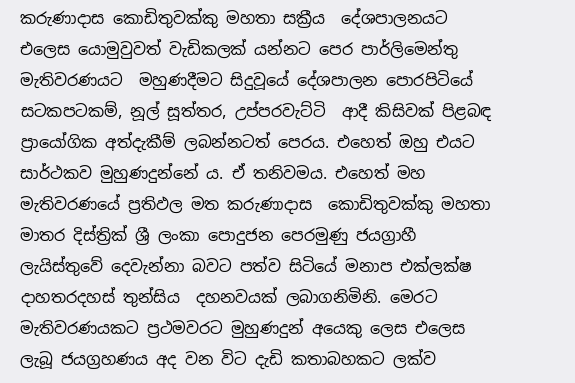කරුණාදාස කොඩිතුවක්කු මහතා සක්‍රීය  දේශපාලනයට එලෙස යොමුවුවත් වැඩිකලක් යන්නට පෙර පාර්ලිමෙන්තු මැතිවරණයට  මහුණදීමට සිදුවූයේ දේශපාලන පොරපිටියේ සටකපටකම්, නූල් සූත්තර, උප්පරවැට්ටි  ආදී කිසිවක් පිළබඳ ප්‍රායෝගික අත්දැකීම් ලබන්නටත් පෙරය. එහෙත් ඔහු එයට  සාර්ථකව මුහුණදුන්නේ ය. ඒ තනිවමය. එහෙත් මහ මැතිවරණයේ ප්‍රතිඵල මත කරුණාදාස  කොඩිතුවක්කු මහතා මාතර දිස්ත්‍රික් ශ්‍රී ලංකා පොදුජන පෙරමුණු ජයග්‍රාහී ලැයිස්තුවේ දෙවැන්නා බවට පත්ව සිටියේ මනාප එක්ලක්ෂ දාහතරදහස් තුන්සිය  දහනවයක් ලබාගනිමිනි. මෙරට මැතිවරණයකට ප්‍රථමවරට මුහුණදුන් අයෙකු ලෙස එලෙස  ලැබූ ජයග්‍රහණය අද වන විට දැඩි කතාබහකට ලක්ව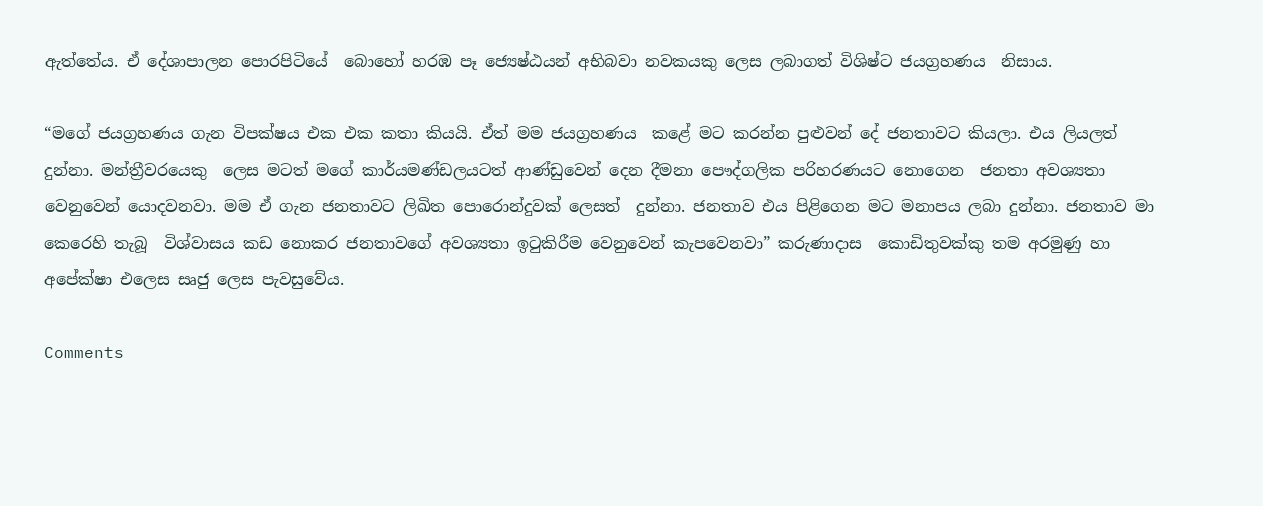ඇත්තේය. ඒ දේශාපාලන පොරපිටියේ  බොහෝ හරඹ පෑ ජ්‍යෙෂ්ඨයන් අභිබවා නවකයකු ලෙස ලබාගත් විශිෂ්ට ජයග්‍රහණය  නිසාය.

“මගේ ජයග්‍රහණය ගැන විපක්ෂය එක එක කතා කියයි. ඒත් මම ජයග්‍රහණය  කළේ මට කරන්න පුළුවන් දේ ජනතාවට කියලා. එය ලියලත් දුන්නා. මන්ත්‍රීවරයෙකු  ලෙස මටත් මගේ කාර්යමණ්ඩලයටත් ආණ්ඩුවෙන් දෙන දීමනා පෞද්ගලික පරිහරණයට නොගෙන  ජනතා අවශ්‍යතා වෙනුවෙන් යොදවනවා. මම ඒ ගැන ජනතාවට ලිඛිත පොරොන්දුවක් ලෙසත්  දුන්නා. ජනතාව එය පිළිගෙන මට මනාපය ලබා දුන්නා. ජනතාව මා කෙරෙහි තැබූ  විශ්වාසය කඩ නොකර ජනතාවගේ අවශ්‍යතා ඉටුකිරීම වෙනුවෙන් කැපවෙනවා” කරුණාදාස  කොඩිතුවක්කු තම අරමුණු හා අපේක්ෂා එලෙස සෘජු ලෙස පැවසුවේය.

Comments